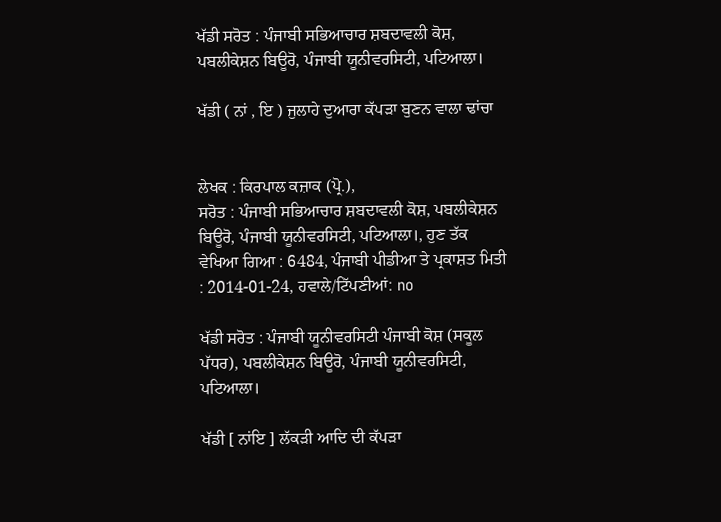ਖੱਡੀ ਸਰੋਤ : ਪੰਜਾਬੀ ਸਭਿਆਚਾਰ ਸ਼ਬਦਾਵਲੀ ਕੋਸ਼, ਪਬਲੀਕੇਸ਼ਨ ਬਿਊਰੋ, ਪੰਜਾਬੀ ਯੂਨੀਵਰਸਿਟੀ, ਪਟਿਆਲਾ।

ਖੱਡੀ ( ਨਾਂ , ਇ ) ਜੁਲਾਹੇ ਦੁਆਰਾ ਕੱਪੜਾ ਬੁਣਨ ਵਾਲਾ ਢਾਂਚਾ


ਲੇਖਕ : ਕਿਰਪਾਲ ਕਜ਼ਾਕ (ਪ੍ਰੋ.),
ਸਰੋਤ : ਪੰਜਾਬੀ ਸਭਿਆਚਾਰ ਸ਼ਬਦਾਵਲੀ ਕੋਸ਼, ਪਬਲੀਕੇਸ਼ਨ ਬਿਊਰੋ, ਪੰਜਾਬੀ ਯੂਨੀਵਰਸਿਟੀ, ਪਟਿਆਲਾ।, ਹੁਣ ਤੱਕ ਵੇਖਿਆ ਗਿਆ : 6484, ਪੰਜਾਬੀ ਪੀਡੀਆ ਤੇ ਪ੍ਰਕਾਸ਼ਤ ਮਿਤੀ : 2014-01-24, ਹਵਾਲੇ/ਟਿੱਪਣੀਆਂ: no

ਖੱਡੀ ਸਰੋਤ : ਪੰਜਾਬੀ ਯੂਨੀਵਰਸਿਟੀ ਪੰਜਾਬੀ ਕੋਸ਼ (ਸਕੂਲ ਪੱਧਰ), ਪਬਲੀਕੇਸ਼ਨ ਬਿਊਰੋ, ਪੰਜਾਬੀ ਯੂਨੀਵਰਸਿਟੀ, ਪਟਿਆਲਾ।

ਖੱਡੀ [ ਨਾਂਇ ] ਲੱਕੜੀ ਆਦਿ ਦੀ ਕੱਪੜਾ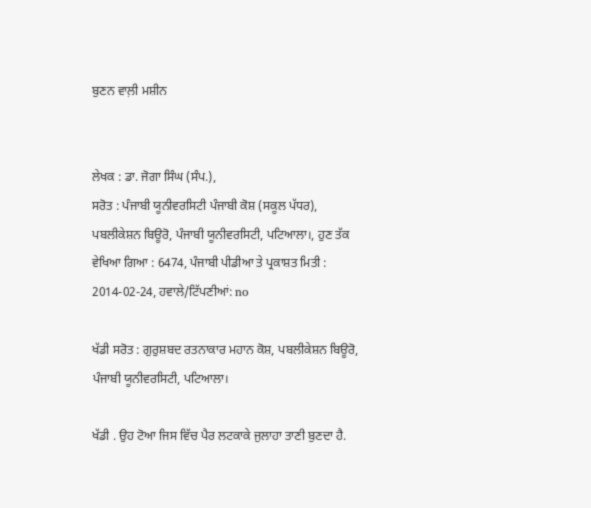ਬੁਣਨ ਵਾਲ਼ੀ ਮਸ਼ੀਨ


ਲੇਖਕ : ਡਾ. ਜੋਗਾ ਸਿੰਘ (ਸੰਪ.),
ਸਰੋਤ : ਪੰਜਾਬੀ ਯੂਨੀਵਰਸਿਟੀ ਪੰਜਾਬੀ ਕੋਸ਼ (ਸਕੂਲ ਪੱਧਰ), ਪਬਲੀਕੇਸ਼ਨ ਬਿਊਰੋ, ਪੰਜਾਬੀ ਯੂਨੀਵਰਸਿਟੀ, ਪਟਿਆਲਾ।, ਹੁਣ ਤੱਕ ਵੇਖਿਆ ਗਿਆ : 6474, ਪੰਜਾਬੀ ਪੀਡੀਆ ਤੇ ਪ੍ਰਕਾਸ਼ਤ ਮਿਤੀ : 2014-02-24, ਹਵਾਲੇ/ਟਿੱਪਣੀਆਂ: no

ਖੱਡੀ ਸਰੋਤ : ਗੁਰੁਸ਼ਬਦ ਰਤਨਾਕਾਰ ਮਹਾਨ ਕੋਸ਼, ਪਬਲੀਕੇਸ਼ਨ ਬਿਊਰੋ, ਪੰਜਾਬੀ ਯੂਨੀਵਰਸਿਟੀ, ਪਟਿਆਲਾ।

ਖੱਡੀ . ਉਹ ਟੋਆ ਜਿਸ ਵਿੱਚ ਪੈਰ ਲਟਕਾਕੇ ਜੁਲਾਹਾ ਤਾਣੀ ਬੁਣਦਾ ਹੈ.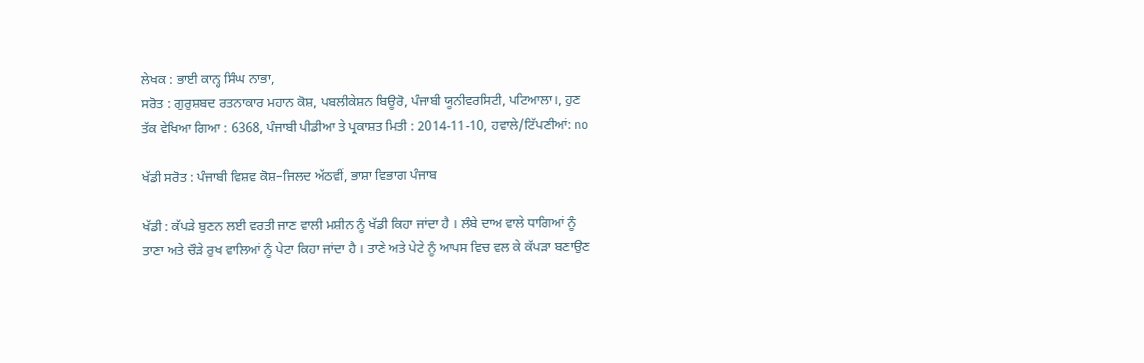ਲੇਖਕ : ਭਾਈ ਕਾਨ੍ਹ ਸਿੰਘ ਨਾਭਾ,
ਸਰੋਤ : ਗੁਰੁਸ਼ਬਦ ਰਤਨਾਕਾਰ ਮਹਾਨ ਕੋਸ਼, ਪਬਲੀਕੇਸ਼ਨ ਬਿਊਰੋ, ਪੰਜਾਬੀ ਯੂਨੀਵਰਸਿਟੀ, ਪਟਿਆਲਾ।, ਹੁਣ ਤੱਕ ਵੇਖਿਆ ਗਿਆ : 6368, ਪੰਜਾਬੀ ਪੀਡੀਆ ਤੇ ਪ੍ਰਕਾਸ਼ਤ ਮਿਤੀ : 2014-11-10, ਹਵਾਲੇ/ਟਿੱਪਣੀਆਂ: no

ਖੱਡੀ ਸਰੋਤ : ਪੰਜਾਬੀ ਵਿਸ਼ਵ ਕੋਸ਼–ਜਿਲਦ ਅੱਠਵੀਂ, ਭਾਸ਼ਾ ਵਿਭਾਗ ਪੰਜਾਬ

ਖੱਡੀ : ਕੱਪੜੇ ਬੁਣਨ ਲਈ ਵਰਤੀ ਜਾਣ ਵਾਲੀ ਮਸ਼ੀਨ ਨੂੰ ਖੱਡੀ ਕਿਹਾ ਜਾਂਦਾ ਹੈ । ਲੰਬੇ ਦਾਅ ਵਾਲੇ ਧਾਗਿਆਂ ਨੂੰ ਤਾਣਾ ਅਤੇ ਚੌੜੇ ਰੁਖ ਵਾਲਿਆਂ ਨੂੰ ਪੇਟਾ ਕਿਹਾ ਜਾਂਦਾ ਹੈ । ਤਾਣੇ ਅਤੇ ਪੇਟੇ ਨੂੰ ਆਪਸ ਵਿਚ ਵਲ ਕੇ ਕੱਪੜਾ ਬਣਾਉਣ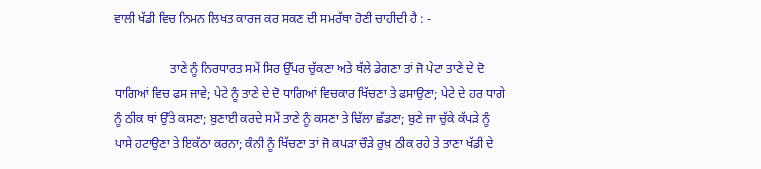ਵਾਲੀ ਖੱਡੀ ਵਿਚ ਨਿਮਨ ਲਿਖਤ ਕਾਰਜ ਕਰ ਸਕਣ ਦੀ ਸਮਰੱਥਾ ਹੋਣੀ ਚਾਹੀਦੀ ਹੈ : -

                  ਤਾਣੇ ਨੂੰ ਨਿਰਧਾਰਤ ਸਮੇਂ ਸਿਰ ਉੱਪਰ ਚੁੱਕਣਾ ਅਤੇ ਥੱਲੇ ਡੇਗਣਾ ਤਾਂ ਜੋ ਪੇਟਾ ਤਾਣੇ ਦੇ ਦੋ ਧਾਗਿਆਂ ਵਿਚ ਫਸ ਜਾਵੇ; ਪੇਟੇ ਨੂੰ ਤਾਣੇ ਦੇ ਦੋ ਧਾਗਿਆਂ ਵਿਚਕਾਰ ਖਿੱਚਣਾ ਤੇ ਫਸਾਉਣਾ; ਪੇਟੇ ਦੇ ਹਰ ਧਾਗੇ ਨੂੰ ਠੀਕ ਥਾਂ ਉੱਤੇ ਕਸਣਾ; ਬੁਣਾਈ ਕਰਦੇ ਸਮੇਂ ਤਾਣੇ ਨੂੰ ਕਸਣਾ ਤੇ ਢਿੱਲਾ ਛੱਡਣਾ; ਬੁਣੇ ਜਾ ਚੁੱਕੇ ਕੱਪੜੇ ਨੂੰ ਪਾਸੇ ਹਟਾਉਣਾ ਤੇ ਇਕੱਠਾ ਕਰਨਾ; ਕੰਨੀ ਨੂੰ ਖਿੱਚਣਾ ਤਾਂ ਜੋ ਕਪੜਾ ਚੌੜੇ ਰੁਖ਼ ਠੀਕ ਰਹੇ ਤੇ ਤਾਣਾ ਖੱਡੀ ਦੇ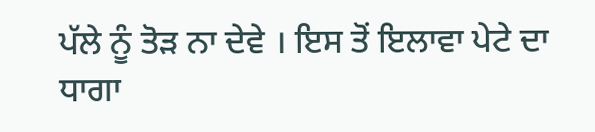ਪੱਲੇ ਨੂੰ ਤੋੜ ਨਾ ਦੇਵੇ । ਇਸ ਤੋਂ ਇਲਾਵਾ ਪੇਟੇ ਦਾ ਧਾਗਾ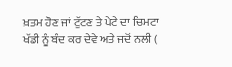ਖ਼ਤਮ ਹੋਣ ਜਾਂ ਟੁੱਟਣ ਤੇ ਪੇਟੇ ਦਾ ਚਿਮਟਾ ਖੱਡੀ ਨੂੰ ਬੰਦ ਕਰ ਦੇਵੇ ਅਤੇ ਜਦੋਂ ਨਲੀ (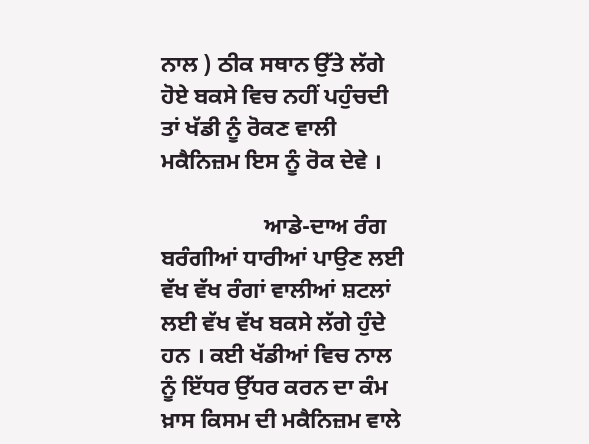ਨਾਲ ) ਠੀਕ ਸਥਾਨ ਉੱਤੇ ਲੱਗੇ ਹੋਏ ਬਕਸੇ ਵਿਚ ਨਹੀਂ ਪਹੁੰਚਦੀ ਤਾਂ ਖੱਡੀ ਨੂੰ ਰੋਕਣ ਵਾਲੀ ਮਕੈਨਿਜ਼ਮ ਇਸ ਨੂੰ ਰੋਕ ਦੇਵੇ ।

                  ਆਡੇ-ਦਾਅ ਰੰਗ ਬਰੰਗੀਆਂ ਧਾਰੀਆਂ ਪਾਉਣ ਲਈ ਵੱਖ ਵੱਖ ਰੰਗਾਂ ਵਾਲੀਆਂ ਸ਼ਟਲਾਂ ਲਈ ਵੱਖ ਵੱਖ ਬਕਸੇ ਲੱਗੇ ਹੁੰਦੇ ਹਨ । ਕਈ ਖੱਡੀਆਂ ਵਿਚ ਨਾਲ ਨੂੰ ਇੱਧਰ ਉੱਧਰ ਕਰਨ ਦਾ ਕੰਮ ਖ਼ਾਸ ਕਿਸਮ ਦੀ ਮਕੈਨਿਜ਼ਮ ਵਾਲੇ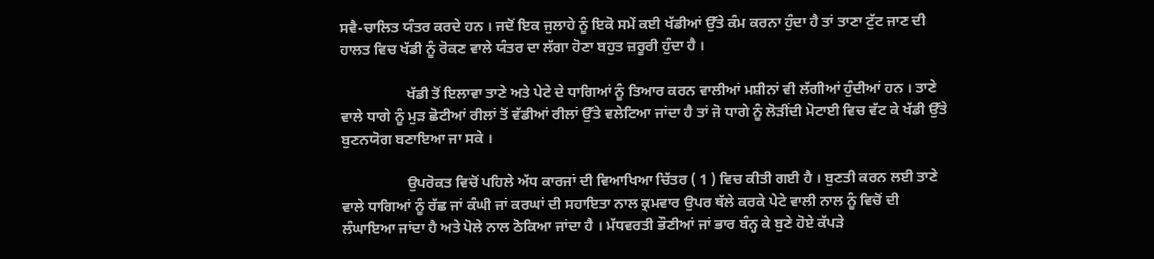ਸਵੈ-ਚਾਲਿਤ ਯੰਤਰ ਕਰਦੇ ਹਨ । ਜਦੋਂ ਇਕ ਜੁਲਾਹੇ ਨੂੰ ਇਕੋ ਸਮੇਂ ਕਈ ਖੱਡੀਆਂ ਉੱਤੇ ਕੰਮ ਕਰਨਾ ਹੁੰਦਾ ਹੈ ਤਾਂ ਤਾਣਾ ਟੁੱਟ ਜਾਣ ਦੀ ਹਾਲਤ ਵਿਚ ਖੱਡੀ ਨੂੰ ਰੋਕਣ ਵਾਲੇ ਯੰਤਰ ਦਾ ਲੱਗਾ ਹੋਣਾ ਬਹੁਤ ਜ਼ਰੂਰੀ ਹੁੰਦਾ ਹੈ ।

                  ਖੱਡੀ ਤੋਂ ਇਲਾਵਾ ਤਾਣੇ ਅਤੇ ਪੇਟੇ ਦੇ ਧਾਗਿਆਂ ਨੂੰ ਤਿਆਰ ਕਰਨ ਵਾਲੀਆਂ ਮਸ਼ੀਨਾਂ ਵੀ ਲੱਗੀਆਂ ਹੁੰਦੀਆਂ ਹਨ । ਤਾਣੇ ਵਾਲੇ ਧਾਗੇ ਨੂੰ ਮੁੜ ਛੋਟੀਆਂ ਰੀਲਾਂ ਤੋਂ ਵੱਡੀਆਂ ਰੀਲਾਂ ਉੱਤੇ ਵਲੇਟਿਆ ਜਾਂਦਾ ਹੈ ਤਾਂ ਜੋ ਧਾਗੇ ਨੂੰ ਲੋੜੀਂਦੀ ਮੋਟਾਈ ਵਿਚ ਵੱਟ ਕੇ ਖੱਡੀ ਉੱਤੇ ਬੁਣਨਯੋਗ ਬਣਾਇਆ ਜਾ ਸਕੇ ।

                  ਉਪਰੋਕਤ ਵਿਚੋਂ ਪਹਿਲੇ ਅੱਧ ਕਾਰਜਾਂ ਦੀ ਵਿਆਖਿਆ ਚਿੱਤਰ ( 1 ) ਵਿਚ ਕੀਤੀ ਗਈ ਹੈ । ਬੁਣਤੀ ਕਰਨ ਲਈ ਤਾਣੇ ਵਾਲੇ ਧਾਗਿਆਂ ਨੂੰ ਰੱਛ ਜਾਂ ਕੰਘੀ ਜਾਂ ਕਰਘਾਂ ਦੀ ਸਹਾਇਤਾ ਨਾਲ ਕ੍ਰਮਵਾਰ ਉਪਰ ਥੱਲੇ ਕਰਕੇ ਪੇਟੇ ਵਾਲੀ ਨਾਲ ਨੂੰ ਵਿਚੋਂ ਦੀ ਲੰਘਾਇਆ ਜਾਂਦਾ ਹੈ ਅਤੇ ਪੋਲੇ ਨਾਲ ਠੋਕਿਆ ਜਾਂਦਾ ਹੈ । ਮੱਧਵਰਤੀ ਭੌਣੀਆਂ ਜਾਂ ਭਾਰ ਬੰਨ੍ਹ ਕੇ ਬੁਣੇ ਹੋਏ ਕੱਪੜੇ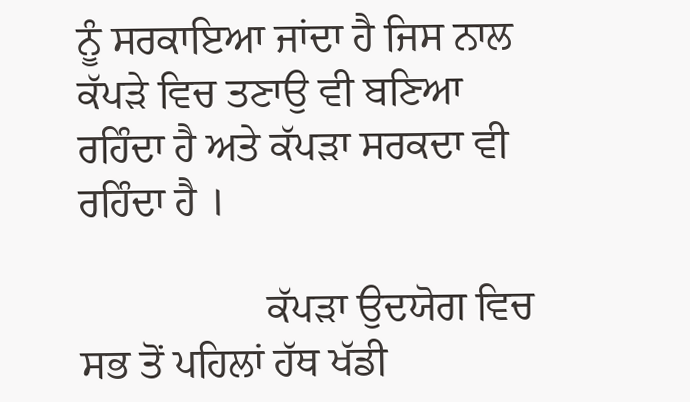ਨੂੰ ਸਰਕਾਇਆ ਜਾਂਦਾ ਹੈ ਜਿਸ ਨਾਲ ਕੱਪੜੇ ਵਿਚ ਤਣਾਉ ਵੀ ਬਣਿਆ ਰਹਿੰਦਾ ਹੈ ਅਤੇ ਕੱਪੜਾ ਸਰਕਦਾ ਵੀ ਰਹਿੰਦਾ ਹੈ ।

                  ਕੱਪੜਾ ਉਦਯੋਗ ਵਿਚ ਸਭ ਤੋਂ ਪਹਿਲਾਂ ਹੱਥ ਖੱਡੀ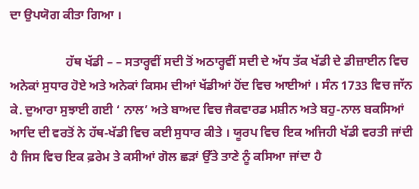ਦਾ ਉਪਯੋਗ ਕੀਤਾ ਗਿਆ ।

                  ਹੱਥ ਖੱਡੀ – – ਸਤਾਰ੍ਹਵੀਂ ਸਦੀ ਤੋਂ ਅਠਾਰ੍ਹਵੀਂ ਸਦੀ ਦੇ ਅੱਧ ਤੱਕ ਖੱਡੀ ਦੇ ਡੀਜ਼ਾਈਨ ਵਿਚ ਅਨੇਕਾਂ ਸੁਧਾਰ ਹੋਏ ਅਤੇ ਅਨੇਕਾਂ ਕਿਸਮ ਦੀਆਂ ਖੱਡੀਆਂ ਹੋਂਦ ਵਿਚ ਆਈਆਂ । ਸੰਨ 1733 ਵਿਚ ਜਾੱਨ ਕੇ. ਦੁਆਰਾ ਸੁਝਾਈ ਗਈ ‘ ਨਾਲ’ ਅਤੇ ਬਾਅਦ ਵਿਚ ਜੈਕਵਾਰਡ ਮਸ਼ੀਨ ਅਤੇ ਬਹੁ-ਨਾਲ ਬਕਸਿਆਂ ਆਦਿ ਦੀ ਵਰਤੋਂ ਨੇ ਹੱਥ-ਖੱਡੀ ਵਿਚ ਕਈ ਸੁਧਾਰ ਕੀਤੇ । ਯੂਰਪ ਵਿਚ ਇਕ ਅਜਿਹੀ ਖੱਡੀ ਵਰਤੀ ਜਾਂਦੀ ਹੈ ਜਿਸ ਵਿਚ ਇਕ ਫ਼ਰੇਮ ਤੇ ਕਸੀਆਂ ਗੋਲ ਛੜਾਂ ਉੱਤੇ ਤਾਣੇ ਨੂੰ ਕਸਿਆ ਜਾਂਦਾ ਹੈ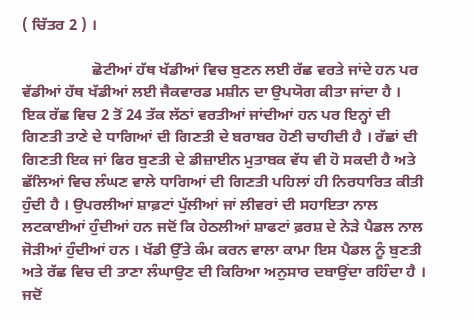( ਚਿੱਤਰ 2 ) ।

                  ਛੋਟੀਆਂ ਹੱਥ ਖੱਡੀਆਂ ਵਿਚ ਬੁਣਨ ਲਈ ਰੱਛ ਵਰਤੇ ਜਾਂਦੇ ਹਨ ਪਰ ਵੱਡੀਆਂ ਹੱਥ ਖੱਡੀਆਂ ਲਈ ਜੈਕਵਾਰਡ ਮਸ਼ੀਨ ਦਾ ਉਪਯੋਗ ਕੀਤਾ ਜਾਂਦਾ ਹੈ । ਇਕ ਰੱਛ ਵਿਚ 2 ਤੋਂ 24 ਤੱਕ ਲੱਠਾਂ ਵਰਤੀਆਂ ਜਾਂਦੀਆਂ ਹਨ ਪਰ ਇਨ੍ਹਾਂ ਦੀ ਗਿਣਤੀ ਤਾਣੇ ਦੇ ਧਾਗਿਆਂ ਦੀ ਗਿਣਤੀ ਦੇ ਬਰਾਬਰ ਹੋਣੀ ਚਾਹੀਦੀ ਹੈ । ਰੱਛਾਂ ਦੀ ਗਿਣਤੀ ਇਕ ਜਾਂ ਫਿਰ ਬੁਣਤੀ ਦੇ ਡੀਜ਼ਾਈਨ ਮੁਤਾਬਕ ਵੱਧ ਵੀ ਹੋ ਸਕਦੀ ਹੈ ਅਤੇ ਛੱਲਿਆਂ ਵਿਚ ਲੰਘਣ ਵਾਲੇ ਧਾਗਿਆਂ ਦੀ ਗਿਣਤੀ ਪਹਿਲਾਂ ਹੀ ਨਿਰਧਾਰਿਤ ਕੀਤੀ ਹੁੰਦੀ ਹੈ । ਉਪਰਲੀਆਂ ਸ਼ਾਫ਼ਟਾਂ ਪੁੱਲੀਆਂ ਜਾਂ ਲੀਵਰਾਂ ਦੀ ਸਹਾਇਤਾ ਨਾਲ ਲਟਕਾਈਆਂ ਹੁੰਦੀਆਂ ਹਨ ਜਦੋਂ ਕਿ ਹੇਠਲੀਆਂ ਸ਼ਾਫਟਾਂ ਫ਼ਰਸ਼ ਦੇ ਨੇੜੇ ਪੈਡਲ ਨਾਲ ਜੋੜੀਆਂ ਹੁੰਦੀਆਂ ਹਨ । ਖੱਡੀ ਉੱਤੇ ਕੰਮ ਕਰਨ ਵਾਲਾ ਕਾਮਾ ਇਸ ਪੈਡਲ ਨੂੰ ਬੁਣਤੀ ਅਤੇ ਰੱਛ ਵਿਚ ਦੀ ਤਾਣਾ ਲੰਘਾਉਣ ਦੀ ਕਿਰਿਆ ਅਨੁਸਾਰ ਦਬਾਉਂਦਾ ਰਹਿੰਦਾ ਹੈ । ਜਦੋਂ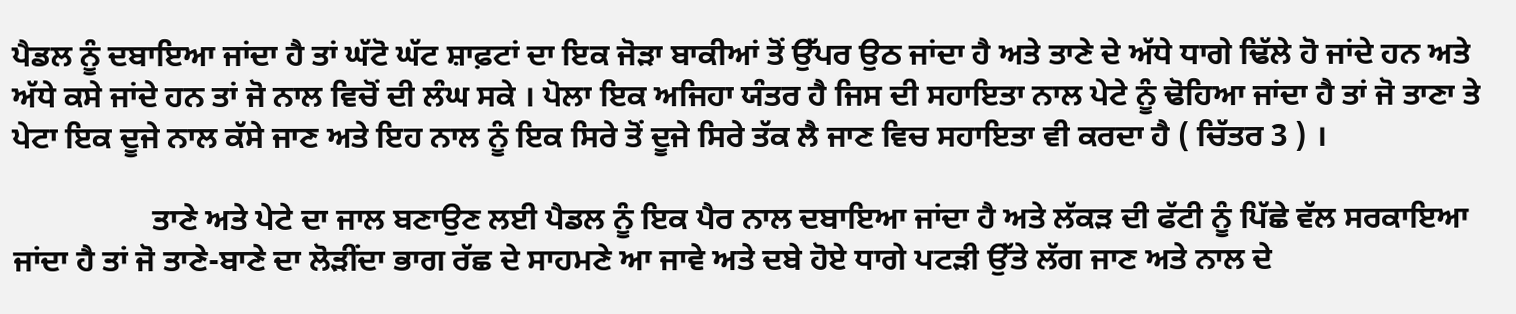ਪੈਡਲ ਨੂੰ ਦਬਾਇਆ ਜਾਂਦਾ ਹੈ ਤਾਂ ਘੱਟੋ ਘੱਟ ਸ਼ਾਫ਼ਟਾਂ ਦਾ ਇਕ ਜੋੜਾ ਬਾਕੀਆਂ ਤੋਂ ਉੱਪਰ ਉਠ ਜਾਂਦਾ ਹੈ ਅਤੇ ਤਾਣੇ ਦੇ ਅੱਧੇ ਧਾਗੇ ਢਿੱਲੇ ਹੋ ਜਾਂਦੇ ਹਨ ਅਤੇ ਅੱਧੇ ਕਸੇ ਜਾਂਦੇ ਹਨ ਤਾਂ ਜੋ ਨਾਲ ਵਿਚੋਂ ਦੀ ਲੰਘ ਸਕੇ । ਪੋਲਾ ਇਕ ਅਜਿਹਾ ਯੰਤਰ ਹੈ ਜਿਸ ਦੀ ਸਹਾਇਤਾ ਨਾਲ ਪੇਟੇ ਨੂੰ ਢੋਹਿਆ ਜਾਂਦਾ ਹੈ ਤਾਂ ਜੋ ਤਾਣਾ ਤੇ ਪੇਟਾ ਇਕ ਦੂਜੇ ਨਾਲ ਕੱਸੇ ਜਾਣ ਅਤੇ ਇਹ ਨਾਲ ਨੂੰ ਇਕ ਸਿਰੇ ਤੋਂ ਦੂਜੇ ਸਿਰੇ ਤੱਕ ਲੈ ਜਾਣ ਵਿਚ ਸਹਾਇਤਾ ਵੀ ਕਰਦਾ ਹੈ ( ਚਿੱਤਰ 3 ) ।

                  ਤਾਣੇ ਅਤੇ ਪੇਟੇ ਦਾ ਜਾਲ ਬਣਾਉਣ ਲਈ ਪੈਡਲ ਨੂੰ ਇਕ ਪੈਰ ਨਾਲ ਦਬਾਇਆ ਜਾਂਦਾ ਹੈ ਅਤੇ ਲੱਕੜ ਦੀ ਫੱਟੀ ਨੂੰ ਪਿੱਛੇ ਵੱਲ ਸਰਕਾਇਆ ਜਾਂਦਾ ਹੈ ਤਾਂ ਜੋ ਤਾਣੇ-ਬਾਣੇ ਦਾ ਲੋੜੀਂਦਾ ਭਾਗ ਰੱਛ ਦੇ ਸਾਹਮਣੇ ਆ ਜਾਵੇ ਅਤੇ ਦਬੇ ਹੋਏ ਧਾਗੇ ਪਟੜੀ ਉੱਤੇ ਲੱਗ ਜਾਣ ਅਤੇ ਨਾਲ ਦੇ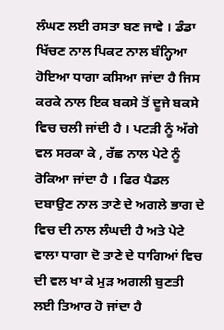ਲੰਘਣ ਲਈ ਰਸਤਾ ਬਣ ਜਾਵੇ । ਡੰਡਾ ਖਿੱਚਣ ਨਾਲ ਪਿਕਟ ਨਾਲ ਬੰਨ੍ਹਿਆ ਹੋਇਆ ਧਾਗਾ ਕਸਿਆ ਜਾਂਦਾ ਹੈ ਜਿਸ ਕਰਕੇ ਨਾਲ ਇਕ ਬਕਸੇ ਤੋਂ ਦੂਜੇ ਬਕਸੇ ਵਿਚ ਚਲੀ ਜਾਂਦੀ ਹੈ । ਪਟੜੀ ਨੂੰ ਅੱਗੇ ਵਲ ਸਰਕਾ ਕੇ , ਰੱਛ ਨਾਲ ਪੇਟੇ ਨੂੰ ਰੋਕਿਆ ਜਾਂਦਾ ਹੈ । ਫਿਰ ਪੈਡਲ ਦਬਾਉਣ ਨਾਲ ਤਾਣੇ ਦੇ ਅਗਲੇ ਭਾਗ ਦੇ ਵਿਚ ਦੀ ਨਾਲ ਲੰਘਦੀ ਹੈ ਅਤੇ ਪੇਟੇ ਵਾਲਾ ਧਾਗਾ ਦੋ ਤਾਣੇ ਦੇ ਧਾਗਿਆਂ ਵਿਚ ਦੀ ਵਲ ਖਾ ਕੇ ਮੁੜ ਅਗਲੀ ਬੁਣਤੀ ਲਈ ਤਿਆਰ ਹੋ ਜਾਂਦਾ ਹੈ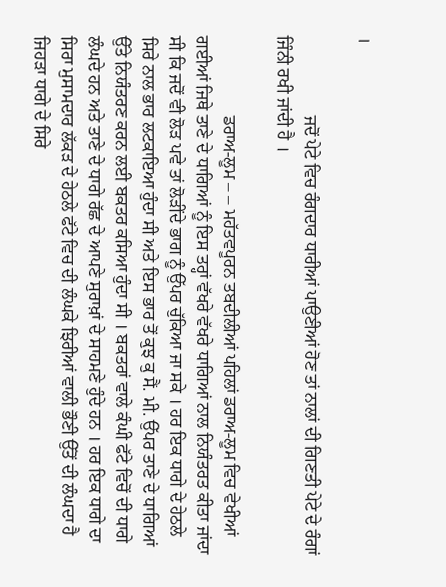।

                  ਜਦੋਂ ਪੇਟੇ ਵਿਚ ਰੰਗਦਾਰ ਧਾਰੀਆਂ ਪਾਉਣੀਆਂ ਹੋਣ ਤਾਂ ਨਾਲਾਂ ਦੀ ਗਿਣਤੀ ਪੇਟੇ ਦੇ ਰੰਗਾਂ ਜਿੰਨੀ ਰਖੀ ਜਾਂਦੀ ਹੈ ।

                  ਡਰਾਅ-ਲੂਮ – – ਮਹੱਤਵਪੂਰਨ ਤਬਦੀਲੀਆਂ ਪਹਿਲਾਂ ਡਰਾਅ-ਲੂਮ ਵਿਚ ਵੇਖੀਆਂ ਗਈਆਂ ਜਿਥੇ ਤਾਣੇ ਦੇ ਧਾਗਿਆਂ ਨੂੰ ਇਸ ਤਰ੍ਹਾਂ ਵੱਖਰੇ ਵੱਖਰੇ ਧਾਗਿਆਂ ਨਾਲ ਨਿਯੰਤਰਤ ਕੀਤਾ ਜਾਂਦਾ ਸੀ ਕਿ ਜਦੋਂ ਵੀ ਲੋੜ ਪਵੇ ਤਾਂ ਲੋੜੀਂਦੇ ਭਾਗ ਨੂੰ ਉੱਪਰ ਚੁੱਕਿਆ ਜਾ ਸਕੇ । ਹਰ ਇਕ ਧਾਗੇ ਦੇ ਹੇਠਲੇ ਸਿਰੇ ਨਾਲ ਭਾਰ ਲਟਕਾਇਆ ਹੁੰਦਾ ਸੀ ਅਤੇ ਇਸ ਭਾਰ ਤੋਂ ਕੁਝ ਕੁ ਸੈਂ. ਮੀ. ਉੱਪਰ ਤਾਣੇ ਦੇ ਧਾਗਿਆਂ ਉੱਤੇ ਨਿਯੰਤਰਣ ਕਰਨ ਲਈ ਬਕਤਰ ਕਸਿਆ ਹੁੰਦਾ ਸੀ । ਬਕਤਰਾਂ ਵਾਲੇ ਕੰਘੀ ਫੱਟੇ ਵਿਚੋਂ ਦੀ ਧਾਗੇ ਲੰਘਦੇ ਹਨ ਅਤੇ ਤਾਣੇ ਦੇ ਧਾਗੇ ਰੱਛ ਦੇ ਆਪਣੇ ਸੁਰਾਖ਼ਾਂ ਦੇ ਸਾਹਮਣੇ ਹੁੰਦੇ ਹਨ । ਹਰ ਇਕ ਧਾਗੇ ਦਾ ਸਿਰਾ ਮੁਸਾਮਦਾਰ ਲੱਕੜ ਦੇ ਹੇਠਲੇ ਫੱਟੇ ਵਿਚ ਦੀ ਲੰਘਕੇ ਝਿਰੀਆਂ ਵਾਲੀ ਭੌਣੀ ਉੱਤੋਂ ਦੀ ਲੰਘਦਾ ਹੈ ਜਿਹੜਾ ਧਾਗੇ ਦੇ ਸਿਰੇ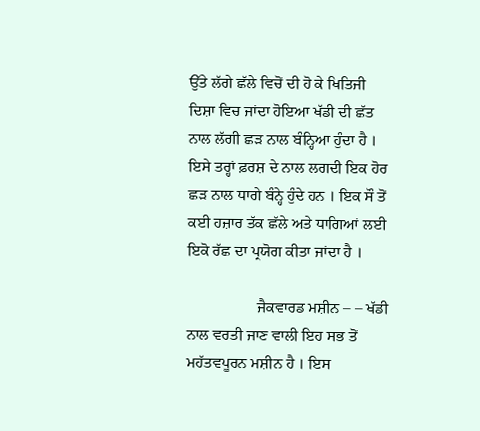ਉੱਤੇ ਲੱਗੇ ਛੱਲੇ ਵਿਚੋਂ ਦੀ ਹੋ ਕੇ ਖਿਤਿਜੀ ਦਿਸ਼ਾ ਵਿਚ ਜਾਂਦਾ ਹੋਇਆ ਖੱਡੀ ਦੀ ਛੱਤ ਨਾਲ ਲੱਗੀ ਛੜ ਨਾਲ ਬੰਨ੍ਹਿਆ ਹੁੰਦਾ ਹੈ । ਇਸੇ ਤਰ੍ਹਾਂ ਫ਼ਰਸ਼ ਦੇ ਨਾਲ ਲਗਦੀ ਇਕ ਹੋਰ ਛੜ ਨਾਲ ਧਾਗੇ ਬੰਨ੍ਹੇ ਹੁੰਦੇ ਹਨ । ਇਕ ਸੌ ਤੋਂ ਕਈ ਹਜ਼ਾਰ ਤੱਕ ਛੱਲੇ ਅਤੇ ਧਾਗਿਆਂ ਲਈ ਇਕੋ ਰੱਛ ਦਾ ਪ੍ਰਯੋਗ ਕੀਤਾ ਜਾਂਦਾ ਹੈ ।

                  ਜੈਕਵਾਰਡ ਮਸ਼ੀਨ – – ਖੱਡੀ ਨਾਲ ਵਰਤੀ ਜਾਣ ਵਾਲੀ ਇਹ ਸਭ ਤੋਂ ਮਹੱਤਵਪੂਰਨ ਮਸ਼ੀਨ ਹੈ । ਇਸ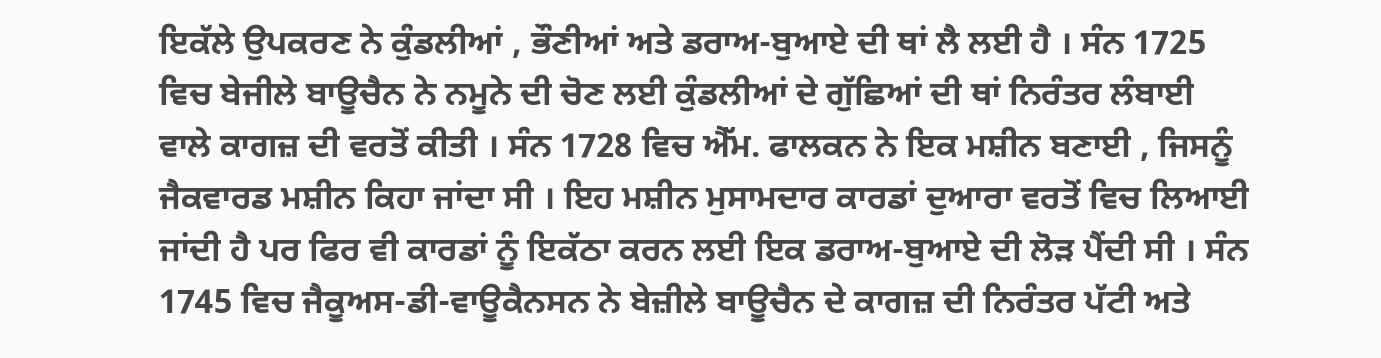ਇਕੱਲੇ ਉਪਕਰਣ ਨੇ ਕੁੰਡਲੀਆਂ , ਭੌਣੀਆਂ ਅਤੇ ਡਰਾਅ-ਬੁਆਏ ਦੀ ਥਾਂ ਲੈ ਲਈ ਹੈ । ਸੰਨ 1725 ਵਿਚ ਬੇਜੀਲੇ ਬਾਊਚੈਨ ਨੇ ਨਮੂਨੇ ਦੀ ਚੋਣ ਲਈ ਕੁੰਡਲੀਆਂ ਦੇ ਗੁੱਛਿਆਂ ਦੀ ਥਾਂ ਨਿਰੰਤਰ ਲੰਬਾਈ ਵਾਲੇ ਕਾਗਜ਼ ਦੀ ਵਰਤੋਂ ਕੀਤੀ । ਸੰਨ 1728 ਵਿਚ ਐੱਮ. ਫਾਲਕਨ ਨੇ ਇਕ ਮਸ਼ੀਨ ਬਣਾਈ , ਜਿਸਨੂੰ ਜੈਕਵਾਰਡ ਮਸ਼ੀਨ ਕਿਹਾ ਜਾਂਦਾ ਸੀ । ਇਹ ਮਸ਼ੀਨ ਮੁਸਾਮਦਾਰ ਕਾਰਡਾਂ ਦੁਆਰਾ ਵਰਤੋਂ ਵਿਚ ਲਿਆਈ ਜਾਂਦੀ ਹੈ ਪਰ ਫਿਰ ਵੀ ਕਾਰਡਾਂ ਨੂੰ ਇਕੱਠਾ ਕਰਨ ਲਈ ਇਕ ਡਰਾਅ-ਬੁਆਏ ਦੀ ਲੋੜ ਪੈਂਦੀ ਸੀ । ਸੰਨ 1745 ਵਿਚ ਜੈਕੂਅਸ-ਡੀ-ਵਾਊਕੈਨਸਨ ਨੇ ਬੇਜ਼ੀਲੇ ਬਾਊਚੈਨ ਦੇ ਕਾਗਜ਼ ਦੀ ਨਿਰੰਤਰ ਪੱਟੀ ਅਤੇ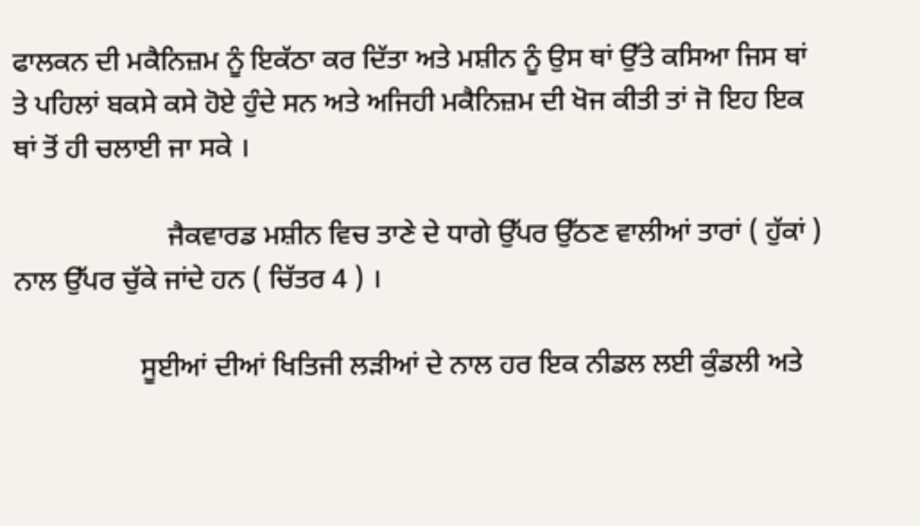ਫਾਲਕਨ ਦੀ ਮਕੈਨਿਜ਼ਮ ਨੂੰ ਇਕੱਠਾ ਕਰ ਦਿੱਤਾ ਅਤੇ ਮਸ਼ੀਨ ਨੂੰ ਉਸ ਥਾਂ ਉੱਤੇ ਕਸਿਆ ਜਿਸ ਥਾਂ ਤੇ ਪਹਿਲਾਂ ਬਕਸੇ ਕਸੇ ਹੋਏ ਹੁੰਦੇ ਸਨ ਅਤੇ ਅਜਿਹੀ ਮਕੈਨਿਜ਼ਮ ਦੀ ਖੋਜ ਕੀਤੀ ਤਾਂ ਜੋ ਇਹ ਇਕ ਥਾਂ ਤੋਂ ਹੀ ਚਲਾਈ ਜਾ ਸਕੇ ।

                      ਜੈਕਵਾਰਡ ਮਸ਼ੀਨ ਵਿਚ ਤਾਣੇ ਦੇ ਧਾਗੇ ਉੱਪਰ ਉੱਠਣ ਵਾਲੀਆਂ ਤਾਰਾਂ ( ਹੁੱਕਾਂ ) ਨਾਲ ਉੱਪਰ ਚੁੱਕੇ ਜਾਂਦੇ ਹਨ ( ਚਿੱਤਰ 4 ) ।

                  ਸੂਈਆਂ ਦੀਆਂ ਖਿਤਿਜੀ ਲੜੀਆਂ ਦੇ ਨਾਲ ਹਰ ਇਕ ਨੀਡਲ ਲਈ ਕੁੰਡਲੀ ਅਤੇ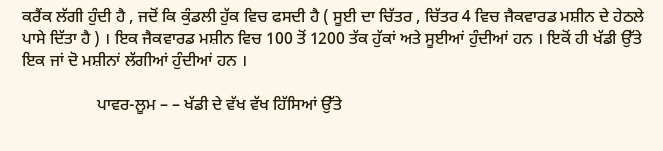ਕਰੈਂਕ ਲੱਗੀ ਹੁੰਦੀ ਹੈ , ਜਦੋਂ ਕਿ ਕੁੰਡਲੀ ਹੁੱਕ ਵਿਚ ਫਸਦੀ ਹੈ ( ਸੂਈ ਦਾ ਚਿੱਤਰ , ਚਿੱਤਰ 4 ਵਿਚ ਜੈਕਵਾਰਡ ਮਸ਼ੀਨ ਦੇ ਹੇਠਲੇ ਪਾਸੇ ਦਿੱਤਾ ਹੈ ) । ਇਕ ਜੈਕਵਾਰਡ ਮਸ਼ੀਨ ਵਿਚ 100 ਤੋਂ 1200 ਤੱਕ ਹੁੱਕਾਂ ਅਤੇ ਸੂਈਆਂ ਹੁੰਦੀਆਂ ਹਨ । ਇਕੋਂ ਹੀ ਖੱਡੀ ਉੱਤੇ ਇਕ ਜਾਂ ਦੋ ਮਸ਼ੀਨਾਂ ਲੱਗੀਆਂ ਹੁੰਦੀਆਂ ਹਨ ।

                  ਪਾਵਰ-ਲੂਮ – – ਖੱਡੀ ਦੇ ਵੱਖ ਵੱਖ ਹਿੱਸਿਆਂ ਉੱਤੇ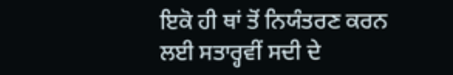ਇਕੋ ਹੀ ਥਾਂ ਤੋਂ ਨਿਯੰਤਰਣ ਕਰਨ ਲਈ ਸਤਾਰ੍ਹਵੀਂ ਸਦੀ ਦੇ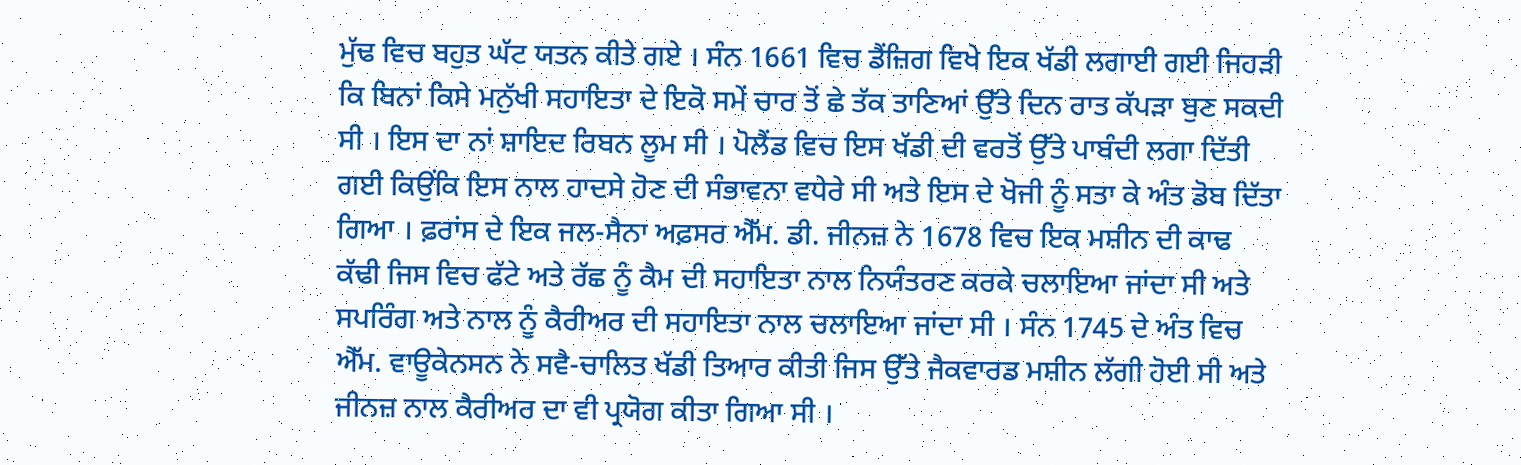ਮੁੱਢ ਵਿਚ ਬਹੁਤ ਘੱਟ ਯਤਨ ਕੀਤੇ ਗਏ । ਸੰਨ 1661 ਵਿਚ ਡੈਂਜ਼ਿਗ ਵਿਖੇ ਇਕ ਖੱਡੀ ਲਗਾਈ ਗਈ ਜਿਹੜੀ ਕਿ ਬਿਨਾਂ ਕਿਸੇ ਮਨੁੱਖੀ ਸਹਾਇਤਾ ਦੇ ਇਕੋ ਸਮੇਂ ਚਾਰ ਤੋਂ ਛੇ ਤੱਕ ਤਾਣਿਆਂ ਉੱਤੇ ਦਿਨ ਰਾਤ ਕੱਪੜਾ ਬੁਣ ਸਕਦੀ ਸੀ । ਇਸ ਦਾ ਨਾਂ ਸ਼ਾਇਦ ਰਿਬਨ ਲੂਮ ਸੀ । ਪੋਲੈਂਡ ਵਿਚ ਇਸ ਖੱਡੀ ਦੀ ਵਰਤੋਂ ਉੱਤੇ ਪਾਬੰਦੀ ਲਗਾ ਦਿੱਤੀ ਗਈ ਕਿਉਂਕਿ ਇਸ ਨਾਲ ਹਾਦਸੇ ਹੋਣ ਦੀ ਸੰਭਾਵਨਾ ਵਧੇਰੇ ਸੀ ਅਤੇ ਇਸ ਦੇ ਖੋਜੀ ਨੂੰ ਸਤਾ ਕੇ ਅੰਤ ਡੋਬ ਦਿੱਤਾ ਗਿਆ । ਫ਼ਰਾਂਸ ਦੇ ਇਕ ਜਲ-ਸੈਨਾ ਅਫ਼ਸਰ ਐੱਮ. ਡੀ. ਜੀਨਜ਼ ਨੇ 1678 ਵਿਚ ਇਕ ਮਸ਼ੀਨ ਦੀ ਕਾਢ ਕੱਢੀ ਜਿਸ ਵਿਚ ਫੱਟੇ ਅਤੇ ਰੱਛ ਨੂੰ ਕੈਮ ਦੀ ਸਹਾਇਤਾ ਨਾਲ ਨਿਯੰਤਰਣ ਕਰਕੇ ਚਲਾਇਆ ਜਾਂਦਾ ਸੀ ਅਤੇ ਸਪਰਿੰਗ ਅਤੇ ਨਾਲ ਨੂੰ ਕੈਰੀਅਰ ਦੀ ਸਹਾਇਤਾ ਨਾਲ ਚਲਾਇਆ ਜਾਂਦਾ ਸੀ । ਸੰਨ 1745 ਦੇ ਅੰਤ ਵਿਚ ਐੱਮ. ਵਾਊਕੇਨਸਨ ਨੇ ਸਵੈ-ਚਾਲਿਤ ਖੱਡੀ ਤਿਆਰ ਕੀਤੀ ਜਿਸ ਉੱਤੇ ਜੈਕਵਾਰਡ ਮਸ਼ੀਨ ਲੱਗੀ ਹੋਈ ਸੀ ਅਤੇ ਜੀਨਜ਼ ਨਾਲ ਕੈਰੀਅਰ ਦਾ ਵੀ ਪ੍ਰਯੋਗ ਕੀਤਾ ਗਿਆ ਸੀ ।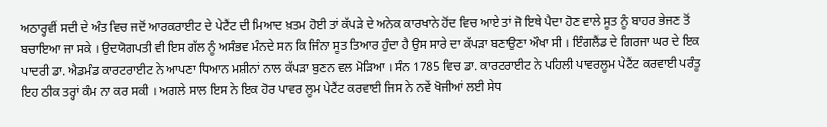ਅਠਾਰ੍ਹਵੀਂ ਸਦੀ ਦੇ ਅੰਤ ਵਿਚ ਜਦੋਂ ਆਰਕਰਾਈਟ ਦੇ ਪੇਟੈਂਟ ਦੀ ਮਿਆਦ ਖ਼ਤਮ ਹੋਈ ਤਾਂ ਕੱਪੜੇ ਦੇ ਅਨੇਕ ਕਾਰਖਾਨੇ ਹੋਂਦ ਵਿਚ ਆਏ ਤਾਂ ਜੋ ਇਥੇ ਪੈਦਾ ਹੋਣ ਵਾਲੇ ਸੂਤ ਨੂੰ ਬਾਹਰ ਭੇਜਣ ਤੋਂ ਬਚਾਇਆ ਜਾ ਸਕੇ । ਉਦਯੋਗਪਤੀ ਵੀ ਇਸ ਗੱਲ ਨੂੰ ਅਸੰਭਵ ਮੰਨਦੇ ਸਨ ਕਿ ਜਿੰਨਾ ਸੂਤ ਤਿਆਰ ਹੁੰਦਾ ਹੈ ਉਸ ਸਾਰੇ ਦਾ ਕੱਪੜਾ ਬਣਾਉਣਾ ਔਖਾ ਸੀ । ਇੰਗਲੈਂਡ ਦੇ ਗਿਰਜਾ ਘਰ ਦੇ ਇਕ ਪਾਦਰੀ ਡਾ. ਐਡਮੰਡ ਕਾਰਟਰਾਈਟ ਨੇ ਆਪਣਾ ਧਿਆਨ ਮਸ਼ੀਨਾਂ ਨਾਲ ਕੱਪੜਾ ਬੁਣਨ ਵਲ ਮੋੜਿਆ । ਸੰਨ 1785 ਵਿਚ ਡਾ. ਕਾਰਟਰਾਈਟ ਨੇ ਪਹਿਲੀ ਪਾਵਰਲੂਮ ਪੇਟੈਂਟ ਕਰਵਾਈ ਪਰੰਤੂ ਇਹ ਠੀਕ ਤਰ੍ਹਾਂ ਕੰਮ ਨਾ ਕਰ ਸਕੀ । ਅਗਲੇ ਸਾਲ ਇਸ ਨੇ ਇਕ ਹੋਰ ਪਾਵਰ ਲੂਮ ਪੇਟੈਂਟ ਕਰਵਾਈ ਜਿਸ ਨੇ ਨਵੇਂ ਖੋਜੀਆਂ ਲਈ ਸੇਧ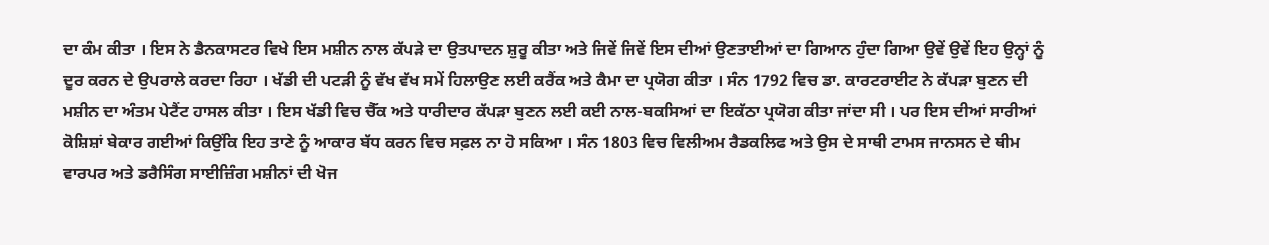ਦਾ ਕੰਮ ਕੀਤਾ । ਇਸ ਨੇ ਡੈਨਕਾਸਟਰ ਵਿਖੇ ਇਸ ਮਸ਼ੀਨ ਨਾਲ ਕੱਪੜੇ ਦਾ ਉਤਪਾਦਨ ਸ਼ੁਰੂ ਕੀਤਾ ਅਤੇ ਜਿਵੇਂ ਜਿਵੇਂ ਇਸ ਦੀਆਂ ਉਣਤਾਈਆਂ ਦਾ ਗਿਆਨ ਹੁੰਦਾ ਗਿਆ ਉਵੇਂ ਉਵੇਂ ਇਹ ਉਨ੍ਹਾਂ ਨੂੰ ਦੂਰ ਕਰਨ ਦੇ ਉਪਰਾਲੇ ਕਰਦਾ ਰਿਹਾ । ਖੱਡੀ ਦੀ ਪਟੜੀ ਨੂੰ ਵੱਖ ਵੱਖ ਸਮੇਂ ਹਿਲਾਉਣ ਲਈ ਕਰੈਂਕ ਅਤੇ ਕੈਮਾ ਦਾ ਪ੍ਰਯੋਗ ਕੀਤਾ । ਸੰਨ 1792 ਵਿਚ ਡਾ. ਕਾਰਟਰਾਈਟ ਨੇ ਕੱਪੜਾ ਬੁਣਨ ਦੀ ਮਸ਼ੀਨ ਦਾ ਅੰਤਮ ਪੇਟੈਂਟ ਹਾਸਲ ਕੀਤਾ । ਇਸ ਖੱਡੀ ਵਿਚ ਚੈੱਕ ਅਤੇ ਧਾਰੀਦਾਰ ਕੱਪੜਾ ਬੁਣਨ ਲਈ ਕਈ ਨਾਲ-ਬਕਸਿਆਂ ਦਾ ਇਕੱਠਾ ਪ੍ਰਯੋਗ ਕੀਤਾ ਜਾਂਦਾ ਸੀ । ਪਰ ਇਸ ਦੀਆਂ ਸਾਰੀਆਂ ਕੋਸ਼ਿਸ਼ਾਂ ਬੇਕਾਰ ਗਈਆਂ ਕਿਉਂਕਿ ਇਹ ਤਾਣੇ ਨੂੰ ਆਕਾਰ ਬੱਧ ਕਰਨ ਵਿਚ ਸਫ਼ਲ ਨਾ ਹੋ ਸਕਿਆ । ਸੰਨ 1803 ਵਿਚ ਵਿਲੀਅਮ ਰੈਡਕਲਿਫ ਅਤੇ ਉਸ ਦੇ ਸਾਥੀ ਟਾਮਸ ਜਾਨਸਨ ਦੇ ਥੀਮ ਵਾਰਪਰ ਅਤੇ ਡਰੈਸਿੰਗ ਸਾਈਜ਼ਿੰਗ ਮਸ਼ੀਨਾਂ ਦੀ ਖੋਜ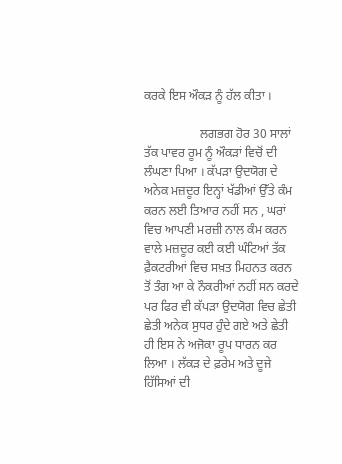ਕਰਕੇ ਇਸ ਔਕੜ ਨੂੰ ਹੱਲ ਕੀਤਾ ।

                  ਲਗਭਗ ਹੋਰ 30 ਸਾਲਾਂ ਤੱਕ ਪਾਵਰ ਰੂਮ ਨੂੰ ਔਕੜਾਂ ਵਿਚੋਂ ਦੀ ਲੰਘਣਾ ਪਿਆ । ਕੱਪੜਾ ਉਦਯੋਗ ਦੇ ਅਨੇਕ ਮਜ਼ਦੂਰ ਇਨ੍ਹਾਂ ਖੱਡੀਆਂ ਉੱਤੇ ਕੰਮ ਕਰਨ ਲਈ ਤਿਆਰ ਨਹੀਂ ਸਨ , ਘਰਾਂ ਵਿਚ ਆਪਣੀ ਮਰਜ਼ੀ ਨਾਲ ਕੰਮ ਕਰਨ ਵਾਲੇ ਮਜ਼ਦੂਰ ਕਈ ਕਈ ਘੰਟਿਆਂ ਤੱਕ ਫ਼ੈਕਟਰੀਆਂ ਵਿਚ ਸਖ਼ਤ ਮਿਹਨਤ ਕਰਨ ਤੋਂ ਤੰਗ ਆ ਕੇ ਨੌਕਰੀਆਂ ਨਹੀਂ ਸਨ ਕਰਦੇ ਪਰ ਫਿਰ ਵੀ ਕੱਪੜਾ ਉਦਯੋਗ ਵਿਚ ਛੇਤੀ ਛੇਤੀ ਅਨੇਕ ਸੁਧਰ ਹੁੰਦੇ ਗਏ ਅਤੇ ਛੇਤੀ ਹੀ ਇਸ ਨੇ ਅਜੋਕਾ ਰੂਪ ਧਾਰਨ ਕਰ ਲਿਆ । ਲੱਕੜ ਦੇ ਫ਼ਰੇਮ ਅਤੇ ਦੂਜੇ ਹਿੱਸਿਆਂ ਦੀ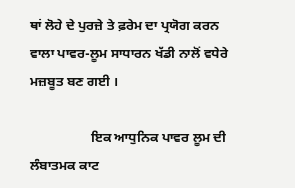ਥਾਂ ਲੋਹੇ ਦੇ ਪੁਰਜ਼ੇ ਤੇ ਫ਼ਰੇਮ ਦਾ ਪ੍ਰਯੋਗ ਕਰਨ ਵਾਲਾ ਪਾਵਰ-ਲੂਮ ਸਾਧਾਰਨ ਖੱਡੀ ਨਾਲੋਂ ਵਧੇਰੇ ਮਜ਼ਬੂਤ ਬਣ ਗਈ ।

                  ਇਕ ਆਧੁਨਿਕ ਪਾਵਰ ਲੂਮ ਦੀ ਲੰਬਾਤਮਕ ਕਾਟ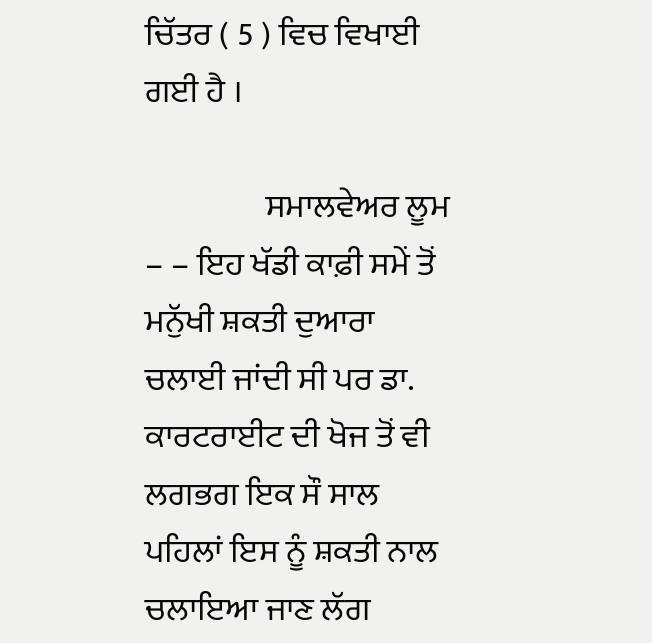ਚਿੱਤਰ ( 5 ) ਵਿਚ ਵਿਖਾਈ ਗਈ ਹੈ ।

                  ਸਮਾਲਵੇਅਰ ਲੂਮ – – ਇਹ ਖੱਡੀ ਕਾਫ਼ੀ ਸਮੇਂ ਤੋਂ ਮਨੁੱਖੀ ਸ਼ਕਤੀ ਦੁਆਰਾ ਚਲਾਈ ਜਾਂਦੀ ਸੀ ਪਰ ਡਾ. ਕਾਰਟਰਾਈਟ ਦੀ ਖੋਜ ਤੋਂ ਵੀ ਲਗਭਗ ਇਕ ਸੌ ਸਾਲ ਪਹਿਲਾਂ ਇਸ ਨੂੰ ਸ਼ਕਤੀ ਨਾਲ ਚਲਾਇਆ ਜਾਣ ਲੱਗ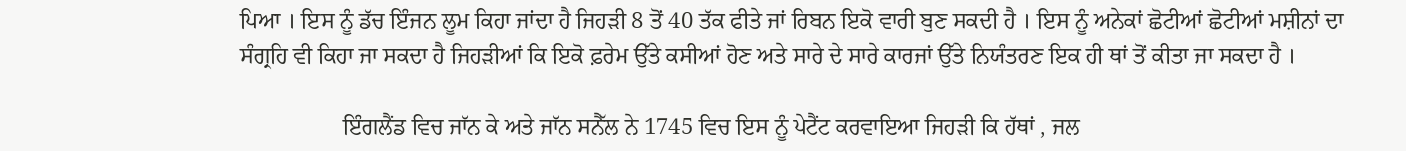ਪਿਆ । ਇਸ ਨੂੰ ਡੱਚ ਇੰਜਨ ਲੂਮ ਕਿਹਾ ਜਾਂਦਾ ਹੈ ਜਿਹੜੀ 8 ਤੋਂ 40 ਤੱਕ ਫੀਤੇ ਜਾਂ ਰਿਬਨ ਇਕੋ ਵਾਰੀ ਬੁਣ ਸਕਦੀ ਹੈ । ਇਸ ਨੂੰ ਅਨੇਕਾਂ ਛੋਟੀਆਂ ਛੋਟੀਆਂ ਮਸ਼ੀਨਾਂ ਦਾ ਸੰਗ੍ਰਹਿ ਵੀ ਕਿਹਾ ਜਾ ਸਕਦਾ ਹੈ ਜਿਹੜੀਆਂ ਕਿ ਇਕੋ ਫ਼ਰੇਮ ਉੱਤੇ ਕਸੀਆਂ ਹੋਣ ਅਤੇ ਸਾਰੇ ਦੇ ਸਾਰੇ ਕਾਰਜਾਂ ਉੱਤੇ ਨਿਯੰਤਰਣ ਇਕ ਹੀ ਥਾਂ ਤੋਂ ਕੀਤਾ ਜਾ ਸਕਦਾ ਹੈ ।

                  ਇੰਗਲੈਂਡ ਵਿਚ ਜਾੱਨ ਕੇ ਅਤੇ ਜਾੱਨ ਸਨੈੱਲ ਨੇ 1745 ਵਿਚ ਇਸ ਨੂੰ ਪੇਟੈਂਟ ਕਰਵਾਇਆ ਜਿਹੜੀ ਕਿ ਹੱਥਾਂ , ਜਲ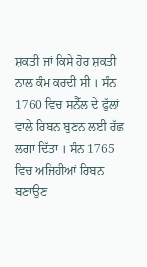ਸ਼ਕਤੀ ਜਾਂ ਕਿਸੇ ਹੋਰ ਸ਼ਕਤੀ ਨਾਲ ਕੰਮ ਕਰਦੀ ਸੀ । ਸੰਨ 1760 ਵਿਚ ਸਨੈੱਲ ਦੇ ਫੁੱਲਾਂ ਵਾਲੇ ਰਿਬਨ ਬੁਣਨ ਲਈ ਰੱਛ ਲਗਾ ਦਿੱਤਾ । ਸੰਨ 1765 ਵਿਚ ਅਜਿਹੀਆਂ ਰਿਬਨ ਬਣਾਉਣ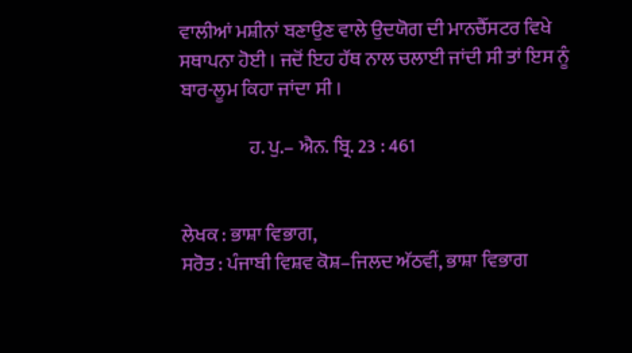ਵਾਲੀਆਂ ਮਸ਼ੀਨਾਂ ਬਣਾਉਣ ਵਾਲੇ ਉਦਯੋਗ ਦੀ ਮਾਨਚੈੱਸਟਰ ਵਿਖੇ ਸਥਾਪਨਾ ਹੋਈ । ਜਦੋਂ ਇਹ ਹੱਥ ਨਾਲ ਚਲਾਈ ਜਾਂਦੀ ਸੀ ਤਾਂ ਇਸ ਨੂੰ ਬਾਰ-ਲੂਮ ਕਿਹਾ ਜਾਂਦਾ ਸੀ ।

                  ਹ. ਪੁ.– ਐਨ. ਬ੍ਰਿ. 23 : 461


ਲੇਖਕ : ਭਾਸ਼ਾ ਵਿਭਾਗ,
ਸਰੋਤ : ਪੰਜਾਬੀ ਵਿਸ਼ਵ ਕੋਸ਼–ਜਿਲਦ ਅੱਠਵੀਂ, ਭਾਸ਼ਾ ਵਿਭਾਗ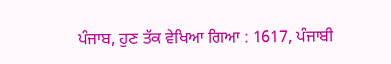ਪੰਜਾਬ, ਹੁਣ ਤੱਕ ਵੇਖਿਆ ਗਿਆ : 1617, ਪੰਜਾਬੀ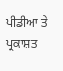ਪੀਡੀਆ ਤੇ ਪ੍ਰਕਾਸ਼ਤ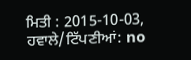ਮਿਤੀ : 2015-10-03, ਹਵਾਲੇ/ਟਿੱਪਣੀਆਂ: no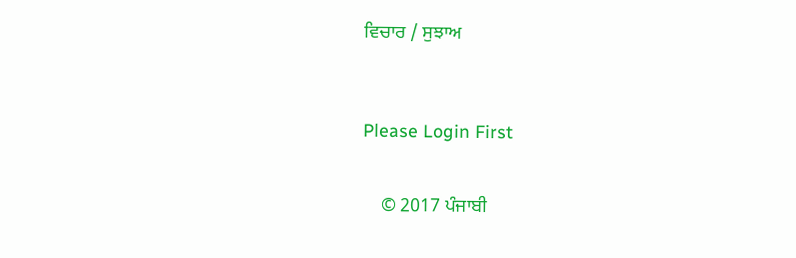ਵਿਚਾਰ / ਸੁਝਾਅ



Please Login First


    © 2017 ਪੰਜਾਬੀ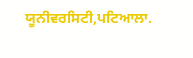ਯੂਨੀਵਰਸਿਟੀ,ਪਟਿਆਲਾ.